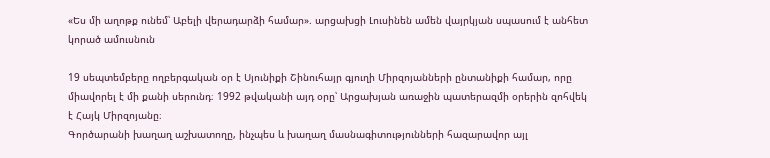«Ես մի աղոթք ունեմ՝ Աբելի վերադարձի համար». արցախցի Լուսինեն ամեն վայրկյան սպասում է անհետ կորած ամուսնուն

19 սեպտեմբերը ողբերգական օր է Սյունիքի Շինուհայր գյուղի Միրզոյանների ընտանիքի համար, որը միավորել է մի քանի սերունդ։ 1992 թվականի այդ օրը՝ Արցախյան առաջին պատերազմի օրերին զոհվեկ է Հայկ Միրզոյանը։
Գործարանի խաղաղ աշխատողը, ինչպես և խաղաղ մասնագիտությունների հազարավոր այլ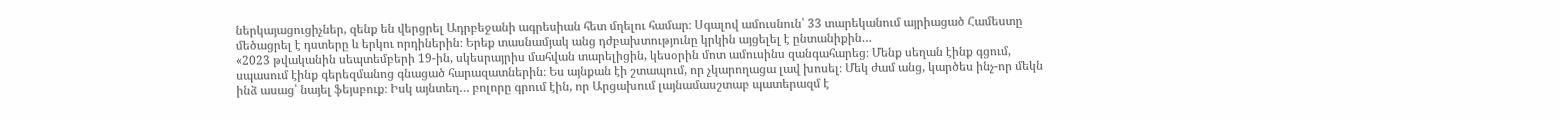ներկայացուցիչներ, զենք են վերցրել Ադրբեջանի ագրեսիան հետ մղելու համար։ Սգալով ամուսնուն՝ 33 տարեկանում այրիացած Համեստը մեծացրել է դստերը և երկու որդիներին։ Երեք տասնամյակ անց դժբախտությունը կրկին այցելել է ընտանիքին…
«2023 թվականին սեպտեմբերի 19-ին, սկեսրայրիս մահվան տարելիցին, կեսօրին մոտ ամուսինս զանգահարեց։ Մենք սեղան էինք գցում, սպասում էինք գերեզմանոց գնացած հարազատներին։ Ես այնքան էի շտապում, որ չկարողացա լավ խոսել։ Մեկ ժամ անց, կարծես ինչ-որ մեկն ինձ ասաց՝ նայել ֆեյսբուք։ Իսկ այնտեղ… բոլորը գրում էին, որ Արցախում լայնամասշտաբ պատերազմ է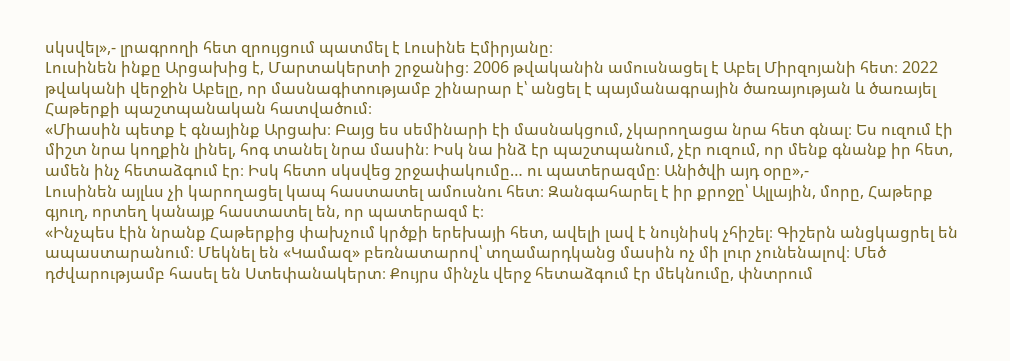սկսվել»,- լրագրողի հետ զրույցում պատմել է Լուսինե Էմիրյանը։
Լուսինեն ինքը Արցախից է, Մարտակերտի շրջանից։ 2006 թվականին ամուսնացել է Աբել Միրզոյանի հետ։ 2022 թվականի վերջին Աբելը, որ մասնագիտությամբ շինարար է՝ անցել է պայմանագրային ծառայության և ծառայել Հաթերքի պաշտպանական հատվածում։
«Միասին պետք է գնայինք Արցախ։ Բայց ես սեմինարի էի մասնակցում, չկարողացա նրա հետ գնալ։ Ես ուզում էի միշտ նրա կողքին լինել, հոգ տանել նրա մասին։ Իսկ նա ինձ էր պաշտպանում, չէր ուզում, որ մենք գնանք իր հետ, ամեն ինչ հետաձգում էր։ Իսկ հետո սկսվեց շրջափակումը… ու պատերազմը։ Անիծվի այդ օրը»,-
Լուսինեն այլևս չի կարողացել կապ հաստատել ամուսնու հետ։ Զանգահարել է իր քրոջը՝ Ալլային, մորը, Հաթերք գյուղ, որտեղ կանայք հաստատել են, որ պատերազմ է։
«Ինչպես էին նրանք Հաթերքից փախչում կրծքի երեխայի հետ, ավելի լավ է նույնիսկ չհիշել։ Գիշերն անցկացրել են ապաստարանում։ Մեկնել են «Կամազ» բեռնատարով՝ տղամարդկանց մասին ոչ մի լուր չունենալով։ Մեծ դժվարությամբ հասել են Ստեփանակերտ։ Քույրս մինչև վերջ հետաձգում էր մեկնումը, փնտրում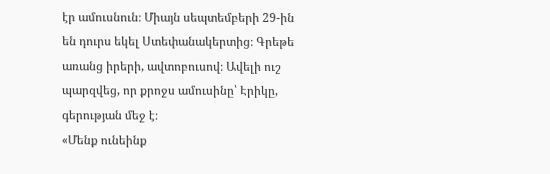էր ամուսնուն։ Միայն սեպտեմբերի 29-ին են դուրս եկել Ստեփանակերտից։ Գրեթե առանց իրերի, ավտոբուսով։ Ավելի ուշ պարզվեց, որ քրոջս ամուսինը՝ Էրիկը, գերության մեջ է։
«Մենք ունեինք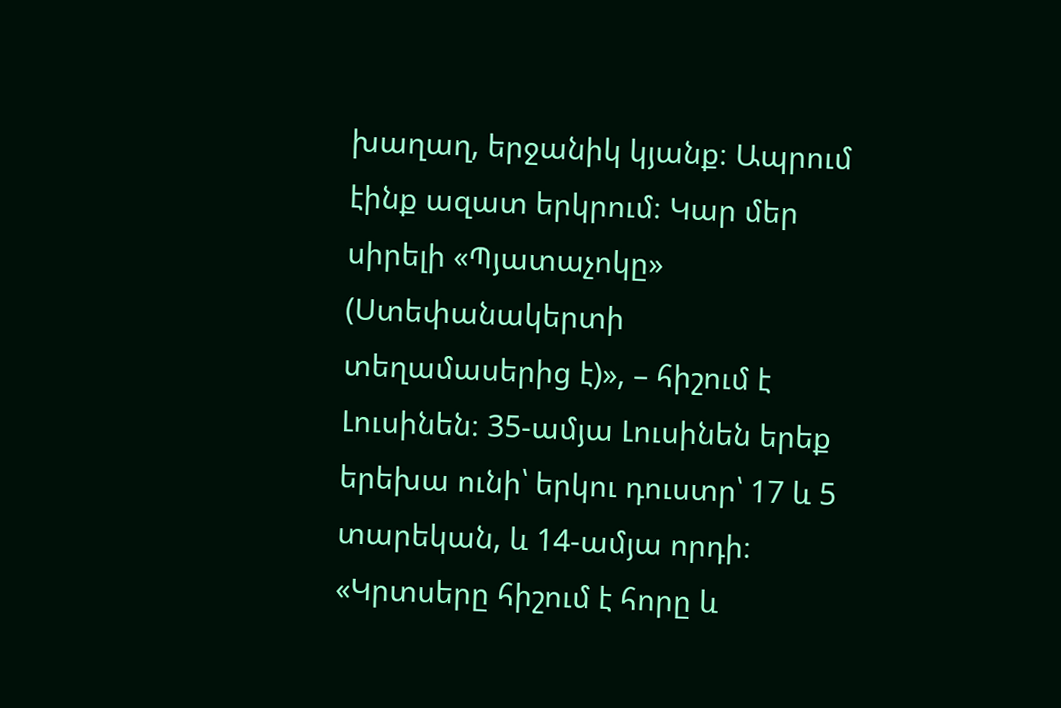խաղաղ, երջանիկ կյանք։ Ապրում էինք ազատ երկրում։ Կար մեր սիրելի «Պյատաչոկը» (Ստեփանակերտի տեղամասերից է)», – հիշում է Լուսինեն։ 35-ամյա Լուսինեն երեք երեխա ունի՝ երկու դուստր՝ 17 և 5 տարեկան, և 14-ամյա որդի։ «Կրտսերը հիշում է հորը և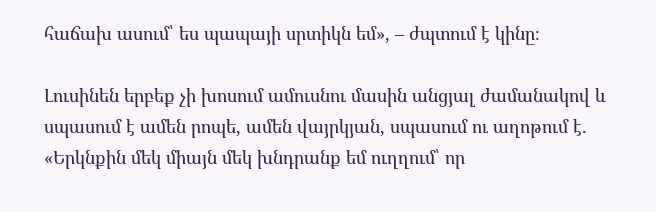հաճախ ասում՝ ես պապայի սրտիկն եմ», – ժպտում է կինը։

Լուսինեն երբեք չի խոսում ամուսնու մասին անցյալ ժամանակով և սպասում է ամեն րոպե, ամեն վայրկյան, սպասում ու աղոթում է. «Երկնքին մեկ միայն մեկ խնդրանք եմ ուղղում՝ որ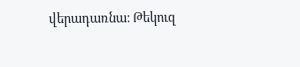վերադառնա։ Թեկուզ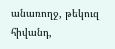անառողջ, թեկուզ հիվանդ,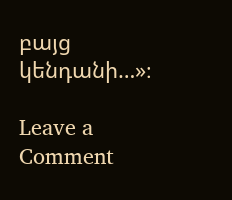բայց կենդանի…»։

Leave a Comment